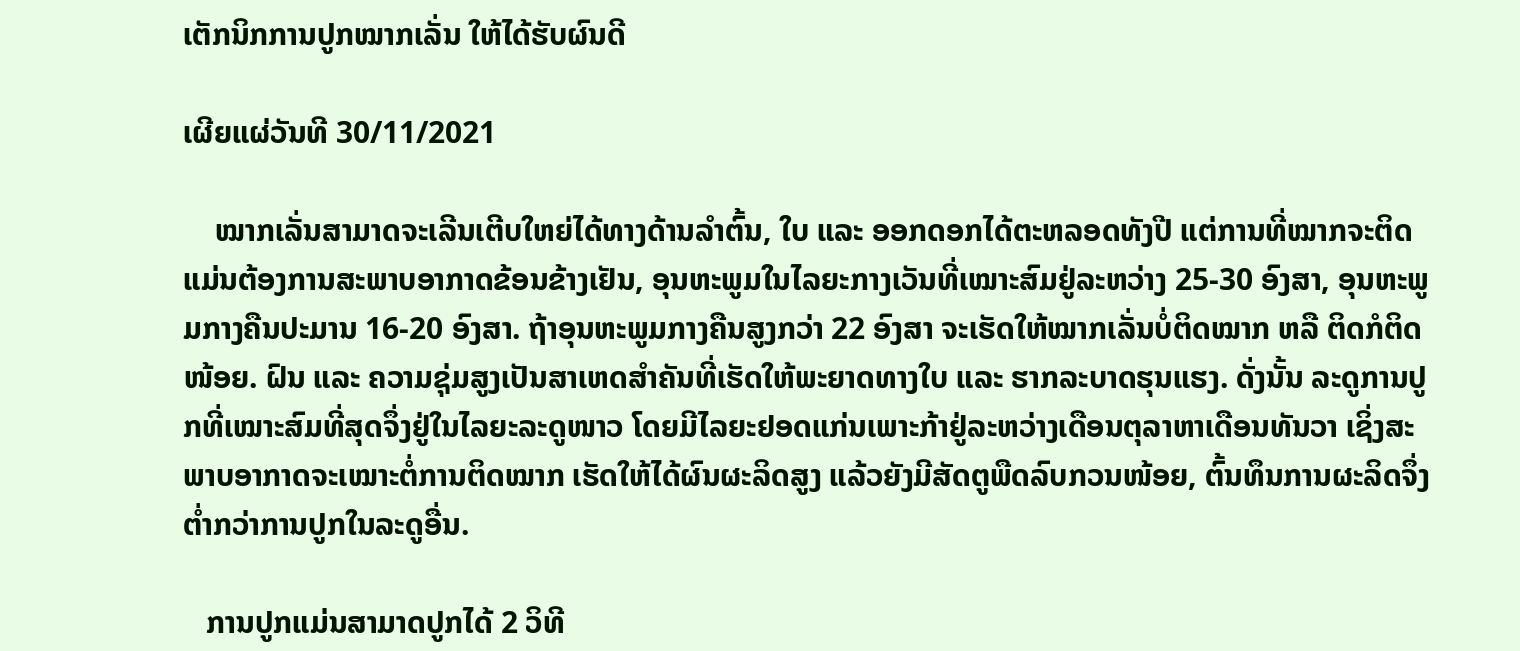ເຕັກນິກການປູກໝາກເລັ່ນ ໃຫ້ໄດ້ຮັບຜົນດີ

ເຜີຍແຜ່ວັນທີ 30/11/2021

    ໝາກເລັ່ນສາມາດຈະເລີນເຕີບໃຫຍ່ໄດ້ທາງດ້ານລຳຕົ້ນ, ໃບ ແລະ ອອກດອກໄດ້ຕະຫລອດທັງປີ ແຕ່ການທີ່ໝາກຈະຕິດແມ່ນຕ້ອງການສະພາບອາກາດຂ້ອນຂ້າງເຢັນ, ອຸນຫະພູມໃນໄລຍະກາງເວັນທີ່ເໝາະສົມຢູ່ລະຫວ່າງ 25-30 ອົງສາ, ອຸນຫະພູມກາງຄືນປະມານ 16-20 ອົງສາ. ຖ້າອຸນຫະພູມກາງຄືນສູງກວ່າ 22 ອົງສາ ຈະເຮັດໃຫ້ໝາກເລັ່ນບໍ່ຕິດໝາກ ຫລື ຕິດກໍຕິດໜ້ອຍ. ຝົນ ແລະ ຄວາມຊຸ່ມສູງເປັນສາເຫດສຳຄັນທີ່ເຮັດໃຫ້ພະຍາດທາງໃບ ແລະ ຮາກລະບາດຮຸນແຮງ. ດັ່ງນັ້ນ ລະດູການປູກທີ່ເໝາະສົມທີ່ສຸດຈຶ່ງຢູ່ໃນໄລຍະລະດູໜາວ ໂດຍມີໄລຍະຢອດແກ່ນເພາະກ້າຢູ່ລະຫວ່າງເດືອນຕຸລາຫາເດືອນທັນວາ ເຊິ່ງສະພາບອາກາດຈະເໝາະຕໍ່ການຕິດໝາກ ເຮັດໃຫ້ໄດ້ຜົນຜະລິດສູງ ແລ້ວຍັງມີສັດຕູພືດລົບກວນໜ້ອຍ, ຕົ້ນທຶນການຜະລິດຈຶ່ງຕໍ່າກວ່າການປູກໃນລະດູອື່ນ.

   ການປູກແມ່ນສາມາດປູກໄດ້ 2 ວິທີ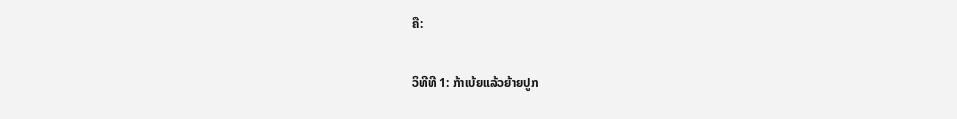ຄື:

ວິທີທີ 1: ກ້າເບ້ຍແລ້ວຍ້າຍປູກ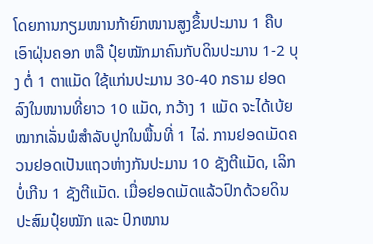ໂດຍການກຽມໜານກ້າຍົກໜານສູງຂຶ້ນປະມານ 1 ຄືບ ເອົາຝຸ່ນຄອກ ຫລື ປຸ໋ຍໝັກມາຄົນກັບດິນປະມານ 1-2 ບຸງ ຕໍ່ 1 ຕາແມັດ ໃຊ້ແກ່ນປະມານ 30-40 ກຣາມ ຢອດລົງໃນໜານທີ່ຍາວ 10 ແມັດ, ກວ້າງ 1 ແມັດ ຈະໄດ້ເບ້ຍໝາກເລັ່ນພໍສຳລັບປູກໃນພື້ນທີ່ 1 ໄລ່. ການຢອດເມັດຄວນຢອດເປັນແຖວຫ່າງກັນປະມານ 10 ຊັງຕີແມັດ, ເລິກບໍ່ເກີນ 1 ຊັງຕີແມັດ. ເມື່ອຢອດເມັດແລ້ວປົກດ້ວຍດິນປະສົມປຸ໋ຍໝັກ ແລະ ປົກໜານ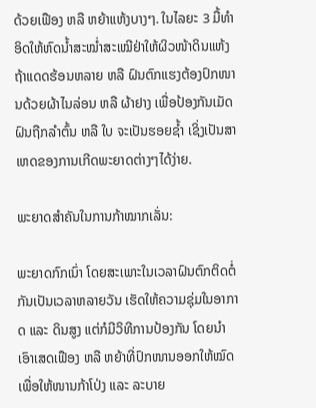ດ້ວຍເຟືອງ ຫລື ຫຍ້າແຫ້ງບາງໆ. ໃນໄລຍະ 3 ມື້ທຳອິດໃຫ້ຫົດນ້ຳສະໝໍ່າສະເໝີຢ່າໃຫ້ຜິວໜ້າດິນແຫ້ງ ຖ້າແດດຮ້ອນຫລາຍ ຫລື ຝົນຕົກແຮງຕ້ອງປົກໜານດ້ວຍຜ້າໄນລ່ອນ ຫລື ຜ້າຢາງ ເພື່ອປ້ອງກັນເມັດຝົນຖືກລຳຕົ້ນ ຫລື ໃບ ຈະເປັນຮອຍຊ້ຳ ເຊິ່ງເປັນສາເຫດຂອງການເກີດພະຍາດຕ່າງໆໄດ້ງ່າຍ.

ພະຍາດສຳຄັນໃນການກ້າໝາກເລັ່ນ:

ພະຍາດກົກເນົ່າ ໂດຍສະເພາະໃນເວລາຝົນຕົກຕິດຕໍ່ກັນເປັນເວລາຫລາຍວັນ ເຮັດໃຫ້ຄວາມຊຸ່ມໃນອາກາດ ແລະ ດິນສູງ ແຕ່ກໍມີວິທີການປ້ອງກັນ ໂດຍນຳເອົາເສດເຟືອງ ຫລື ຫຍ້າທີ່ປົກໜານອອກໃຫ້ໝົດເພື່ອໃຫ້ໜານກ້າໂປ່ງ ແລະ ລະບາຍ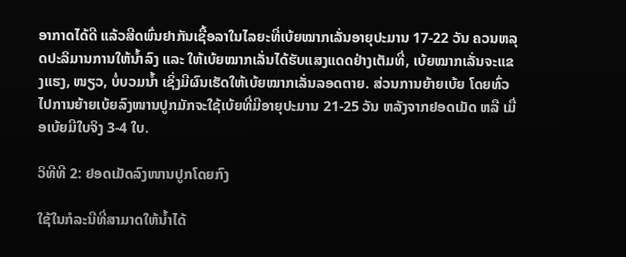ອາກາດໄດ້ດີ ແລ້ວສີດພົ່ນຢາກັນເຊື້ອລາໃນໄລຍະທີ່ເບ້ຍໝາກເລັ່ນອາຍຸປະມານ 17-22 ວັນ ຄວນຫລຸດປະລິມານການໃຫ້ນ້ຳລົງ ແລະ ໃຫ້ເບ້ຍໝາກເລັ່ນໄດ້ຮັບແສງແດດຢ່າງເຕັມທີ່, ເບ້ຍໝາກເລັ່ນຈະແຂງແຮງ, ໜຽວ, ບໍ່ບວມນ້ຳ ເຊິ່ງມີຜົນເຮັດໃຫ້ເບ້ຍໝາກເລັ່ນລອດຕາຍ. ສ່ວນການຍ້າຍເບ້ຍ ໂດຍທົ່ວໄປການຍ້າຍເບ້ຍລົງໜານປູກມັກຈະໃຊ້ເບ້ຍທີ່ມີອາຍຸປະມານ 21-25 ວັນ ຫລັງຈາກຢອດເມັດ ຫລື ເມື່ອເບ້ຍມີໃບຈິງ 3-4 ໃບ.

ວິທີທີ 2: ຢອດເມັດລົງໜານປູກໂດຍກົງ

ໃຊ້ໃນກໍລະນີທີ່ສາມາດໃຫ້ນ້ຳໄດ້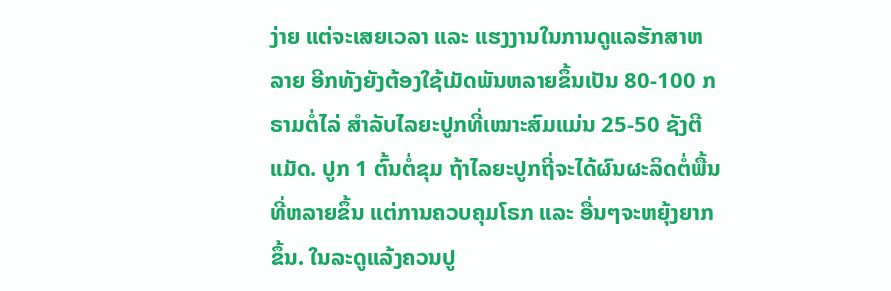ງ່າຍ ແຕ່ຈະເສຍເວລາ ແລະ ແຮງງານໃນການດູແລຮັກສາຫລາຍ ອີກທັງຍັງຕ້ອງໃຊ້ເມັດພັນຫລາຍຂຶ້ນເປັນ 80-100 ກຣາມຕໍ່ໄລ່ ສຳລັບໄລຍະປູກທີ່ເໝາະສົມແມ່ນ 25-50 ຊັງຕີແມັດ. ປູກ 1 ຕົ້ນຕໍ່ຂຸມ ຖ້າໄລຍະປູກຖີ່ຈະໄດ້ຜົນຜະລິດຕໍ່ພື້ນທີ່ຫລາຍຂຶ້ນ ແຕ່ການຄວບຄຸມໂຣກ ແລະ ອື່ນໆຈະຫຍຸ້ງຍາກຂຶ້ນ. ໃນລະດູແລ້ງຄວນປູ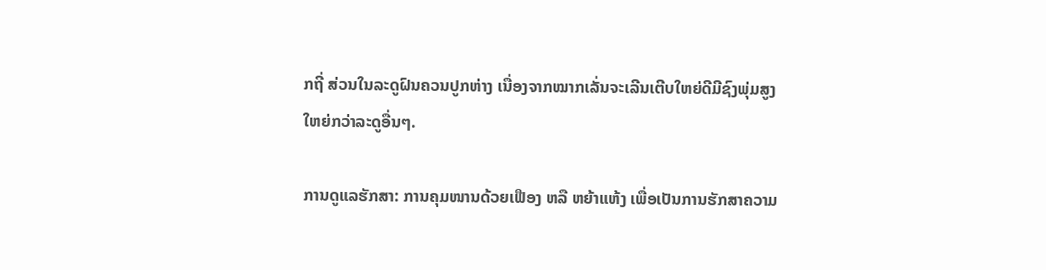ກຖີ່ ສ່ວນໃນລະດູຝົນຄວນປູກຫ່າງ ເນື່ອງຈາກໝາກເລັ່ນຈະເລີນເຕີບໃຫຍ່ດີມີຊົງພຸ່ມສູງໃຫຍ່ກວ່າລະດູອື່ນໆ.

ການດູແລຮັກສາ: ການຄຸມໜານດ້ວຍເຟືອງ ຫລື ຫຍ້າແຫ້ງ ເພື່ອເປັນການຮັກສາຄວາມ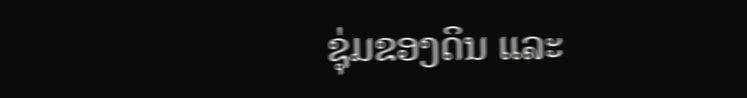ຊຸ່ມຂອງດິນ ແລະ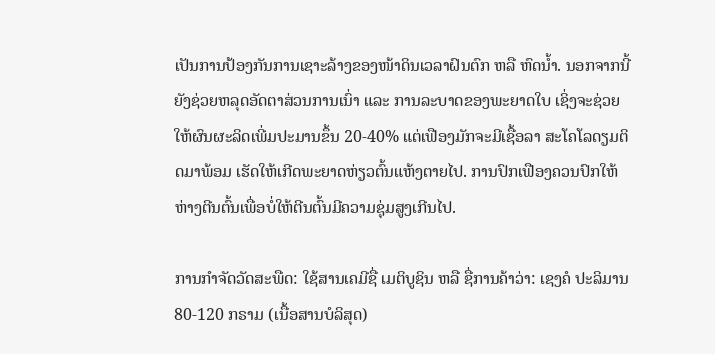ເປັນການປ້ອງກັນການເຊາະລ້າງຂອງໜ້າດິນເວລາຝົນຕົກ ຫລື ຫົດນ້ຳ. ນອກຈາກນີ້ ຍັງຊ່ວຍຫລຸດອັດຕາສ່ວນການເນົ່າ ແລະ ການລະບາດຂອງພະຍາດໃບ ເຊິ່ງຈະຊ່ວຍໃຫ້ຜົນຜະລິດເພີ່ມປະມານຂຶ້ນ 20-40% ແຕ່ເຟືອງມັກຈະມີເຊື້ອລາ ສະໂຄໂລດຽມຕິດມາພ້ອມ ເຮັດໃຫ້ເກີດພະຍາດຫ່ຽວຕົ້ນແຫ້ງຕາຍໄປ. ການປົກເຟືອງຄວນປົກໃຫ້ຫ່າງຕີນຕົ້ນເພື່ອບໍ່ໃຫ້ຕີນຕົ້ນມີຄວາມຊຸ່ມສູງເກີນໄປ.

ການກຳຈັດວັດສະພືດ: ໃຊ້ສານເຄມີຊື່ ເມຕິບູຊິນ ຫລື ຊື່ການຄ້າວ່າ: ເຊງຄໍ ປະລິມານ 80-120 ກຣາມ (ເນື້ອສານບໍລິສຸດ)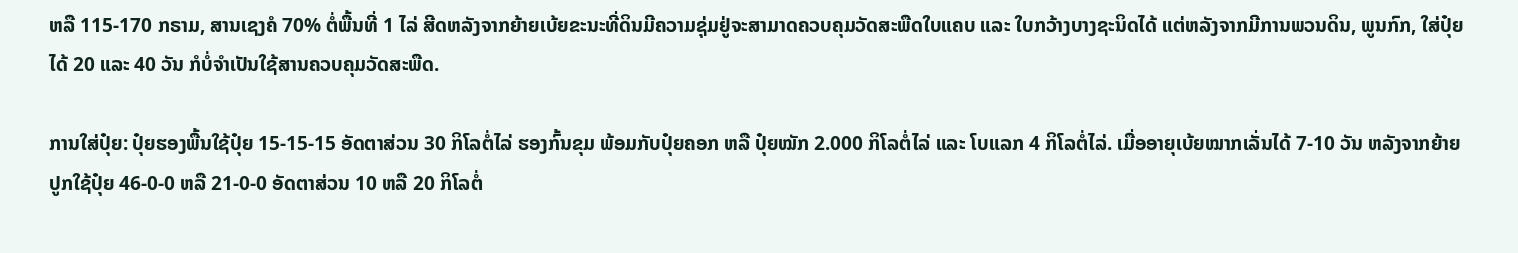ຫລື 115-170 ກຣາມ, ສານເຊງຄໍ 70% ຕໍ່ພື້ນທີ່ 1 ໄລ່ ສີດຫລັງຈາກຍ້າຍເບ້ຍຂະນະທີ່ດິນມີຄວາມຊຸ່ມຢູ່ຈະສາມາດຄວບຄຸມວັດສະພືດໃບແຄບ ແລະ ໃບກວ້າງບາງຊະນິດໄດ້ ແຕ່ຫລັງຈາກມີການພວນດິນ, ພູນກົກ, ໃສ່ປຸ໋ຍໄດ້ 20 ແລະ 40 ວັນ ກໍບໍ່ຈຳເປັນໃຊ້ສານຄວບຄຸມວັດສະພືດ.

ການໃສ່ປຸ໋ຍ: ປຸ໋ຍຮອງພື້ນໃຊ້ປຸ໋ຍ 15-15-15 ອັດຕາສ່ວນ 30 ກິໂລຕໍ່ໄລ່ ຮອງກົ້ນຂຸມ ພ້ອມກັບປຸ໋ຍຄອກ ຫລື ປຸ໋ຍໝັກ 2.000 ກິໂລຕໍ່ໄລ່ ແລະ ໂບແລກ 4 ກິໂລຕໍ່ໄລ່. ເມື່ອອາຍຸເບ້ຍໝາກເລັ່ນໄດ້ 7-10 ວັນ ຫລັງຈາກຍ້າຍປູກໃຊ້ປຸ໋ຍ 46-0-0 ຫລື 21-0-0 ອັດຕາສ່ວນ 10 ຫລື 20 ກິໂລຕໍ່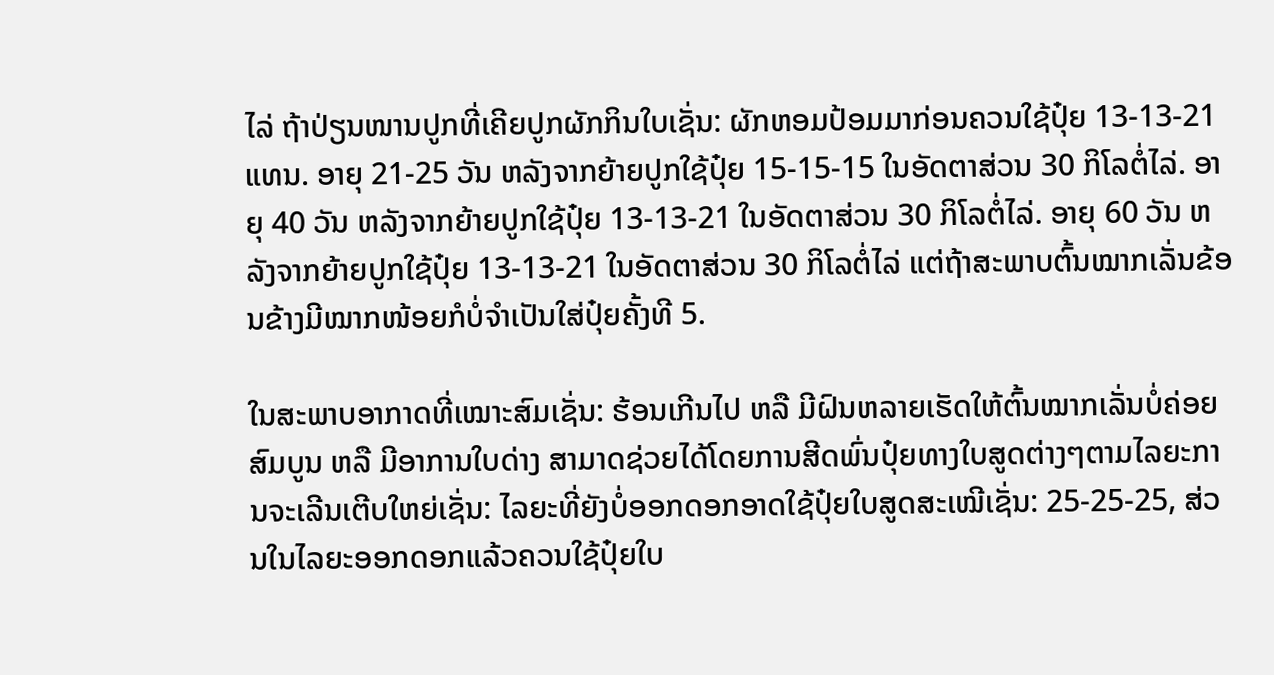ໄລ່ ຖ້າປ່ຽນໜານປູກທີ່ເຄີຍປູກຜັກກິນໃບເຊັ່ນ: ຜັກຫອມປ້ອມມາກ່ອນຄວນໃຊ້ປຸ໋ຍ 13-13-21 ແທນ. ອາຍຸ 21-25 ວັນ ຫລັງຈາກຍ້າຍປູກໃຊ້ປຸ໋ຍ 15-15-15 ໃນອັດຕາສ່ວນ 30 ກິໂລຕໍ່ໄລ່. ອາຍຸ 40 ວັນ ຫລັງຈາກຍ້າຍປູກໃຊ້ປຸ໋ຍ 13-13-21 ໃນອັດຕາສ່ວນ 30 ກິໂລຕໍ່ໄລ່. ອາຍຸ 60 ວັນ ຫລັງຈາກຍ້າຍປູກໃຊ້ປຸ໋ຍ 13-13-21 ໃນອັດຕາສ່ວນ 30 ກິໂລຕໍ່ໄລ່ ແຕ່ຖ້າສະພາບຕົ້ນໝາກເລັ່ນຂ້ອນຂ້າງມີໝາກໜ້ອຍກໍບໍ່ຈຳເປັນໃສ່ປຸ໋ຍຄັ້ງທີ 5.

ໃນສະພາບອາກາດທີ່ເໝາະສົມເຊັ່ນ: ຮ້ອນເກີນໄປ ຫລື ມີຝົນຫລາຍເຮັດໃຫ້ຕົ້ນໝາກເລັ່ນບໍ່ຄ່ອຍສົມບູນ ຫລື ມີອາການໃບດ່າງ ສາມາດຊ່ວຍໄດ້ໂດຍການສີດພົ່ນປຸ໋ຍທາງໃບສູດຕ່າງໆຕາມໄລຍະການຈະເລີນເຕີບໃຫຍ່ເຊັ່ນ: ໄລຍະທີ່ຍັງບໍ່ອອກດອກອາດໃຊ້ປຸ໋ຍໃບສູດສະເໝີເຊັ່ນ: 25-25-25, ສ່ວນໃນໄລຍະອອກດອກແລ້ວຄວນໃຊ້ປຸ໋ຍໃບ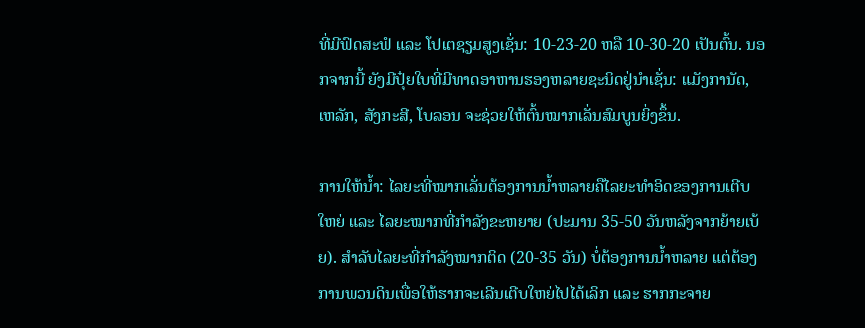ທີ່ມີຟົດສະຟໍ ແລະ ໂປເຕຊຽມສູງເຊັ່ນ: 10-23-20 ຫລື 10-30-20 ເປັນຕົ້ນ. ນອກຈາກນີ້ ຍັງມີປຸ໋ຍໃບທີ່ມີທາດອາຫານຮອງຫລາຍຊະນິດຢູ່ນຳເຊັ່ນ: ແມັງການັດ, ເຫລັກ, ສັງກະສີ, ໂບລອນ ຈະຊ່ວຍໃຫ້ຕົ້ນໝາກເລັ່ນສົມບູນຍິ່ງຂຶ້ນ.

ການໃຫ້ນ້ຳ: ໄລຍະທີ່ໝາກເລັ່ນຕ້ອງການນ້ຳຫລາຍຄືໄລຍະທຳອິດຂອງການເຕີບໃຫຍ່ ແລະ ໄລຍະໝາກທີ່ກຳລັງຂະຫຍາຍ (ປະມານ 35-50 ວັນຫລັງຈາກຍ້າຍເບ້ຍ). ສຳລັບໄລຍະທີ່ກຳລັງໝາກຕິດ (20-35 ວັນ) ບໍ່ຕ້ອງການນ້ຳຫລາຍ ແຕ່ຕ້ອງການພວນດິນເພື່ອໃຫ້ຮາກຈະເລີນເຕີບໃຫຍ່ໄປໄດ້ເລິກ ແລະ ຮາກກະຈາຍ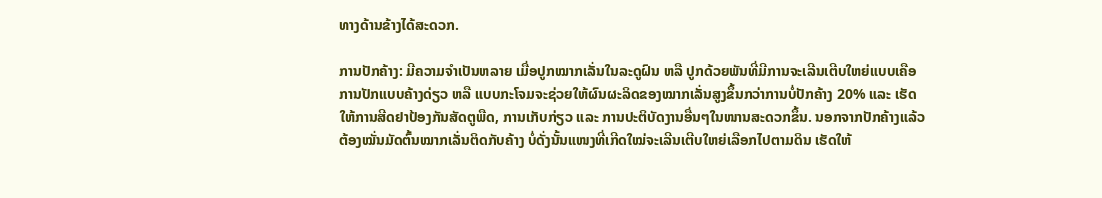ທາງດ້ານຂ້າງໄດ້ສະດວກ.

ການປັກຄ້າງ: ມີຄວາມຈຳເປັນຫລາຍ ເມື່ອປູກໝາກເລັ່ນໃນລະດູຝົນ ຫລື ປູກດ້ວຍພັນທີ່ມີການຈະເລີນເຕີບໃຫຍ່ແບບເຄືອ ການປັກແບບຄ້າງດ່ຽວ ຫລື ແບບກະໂຈມຈະຊ່ວຍໃຫ້ຜົນຜະລິດຂອງໝາກເລັ່ນສູງຂຶ້ນກວ່າການບໍ່ປັກຄ້າງ 20% ແລະ ເຮັດໃຫ້ການສີດຢາປ້ອງກັນສັດຕູພືດ, ການເກັບກ່ຽວ ແລະ ການປະຕິບັດງານອື່ນໆໃນໜານສະດວກຂຶ້ນ. ນອກຈາກປັກຄ້າງແລ້ວ ຕ້ອງໝັ່ນມັດຕົ້ນໝາກເລັ່ນຕິດກັບຄ້າງ ບໍ່ດັ່ງນັ້ນແໜງທີ່ເກີດໃໝ່ຈະເລີນເຕີບໃຫຍ່ເລືອກໄປຕາມດິນ ເຮັດໃຫ້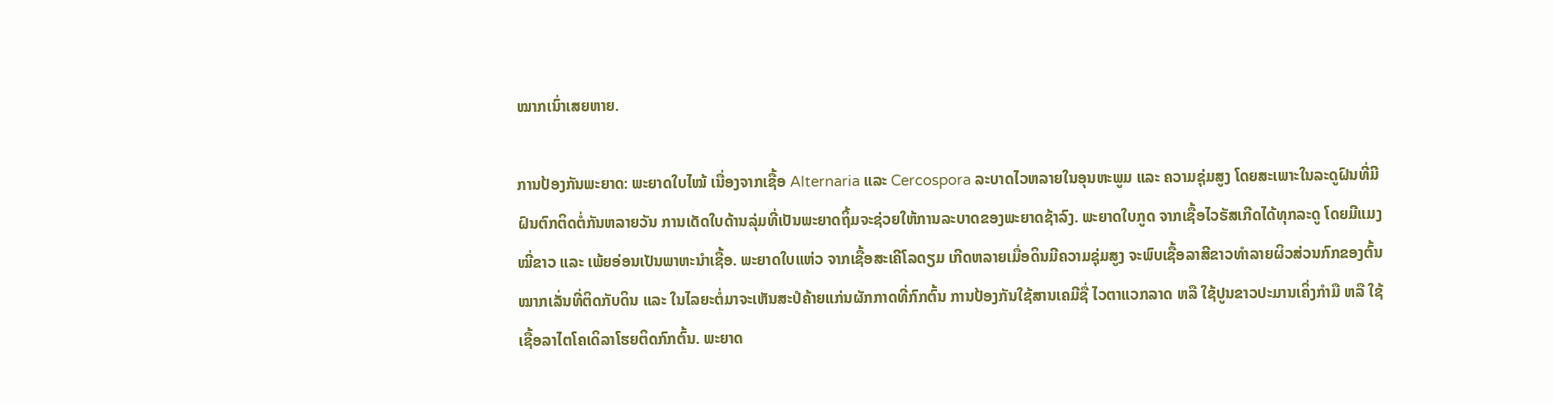ໝາກເນົ່າເສຍຫາຍ.

ການປ້ອງກັນພະຍາດ: ພະຍາດໃບໄໝ້ ເນື່ອງຈາກເຊື້ອ Alternaria ແລະ Cercospora ລະບາດໄວຫລາຍໃນອຸນຫະພູມ ແລະ ຄວາມຊຸ່ມສູງ ໂດຍສະເພາະໃນລະດູຝົນທີ່ມີຝົນຕົກຕິດຕໍ່ກັນຫລາຍວັນ ການເດັດໃບດ້ານລຸ່ມທີ່ເປັນພະຍາດຖິ້ມຈະຊ່ວຍໃຫ້ການລະບາດຂອງພະຍາດຊ້າລົງ. ພະຍາດໃບກູດ ຈາກເຊື້ອໄວຣັສເກີດໄດ້ທຸກລະດູ ໂດຍມີແມງໝີ່ຂາວ ແລະ ເພ້ຍອ່ອນເປັນພາຫະນຳເຊື້ອ. ພະຍາດໃບແຫ່ວ ຈາກເຊື້ອສະເຄີໂລດຽມ ເກີດຫລາຍເມື່ອດິນມີຄວາມຊຸ່ມສູງ ຈະພົບເຊື້ອລາສີຂາວທຳລາຍຜິວສ່ວນກົກຂອງຕົ້ນໝາກເລັ່ນທີ່ຕິດກັບດິນ ແລະ ໃນໄລຍະຕໍ່ມາຈະເຫັນສະປໍຄ້າຍແກ່ນຜັກກາດທີ່ກົກຕົ້ນ ການປ້ອງກັນໃຊ້ສານເຄມີຊື່ ໄວຕາແວກລາດ ຫລື ໃຊ້ປູນຂາວປະມານເຄິ່ງກຳມື ຫລື ໃຊ້ເຊື້ອລາໄຕໂຄເດິລາໂຮຍຕິດກົກຕົ້ນ. ພະຍາດ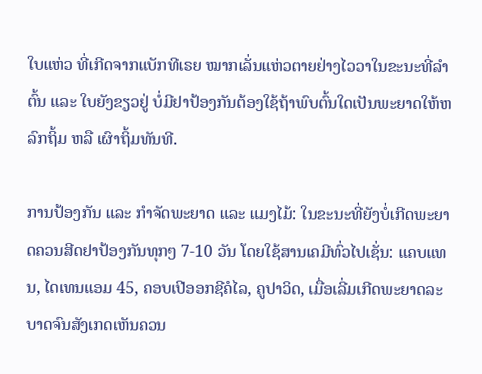ໃບແຫ່ວ ທີ່ເກີດຈາກແບັກທີເຣຍ ໝາກເລັ່ນແຫ່ວຕາຍຢ່າງໄວວາໃນຂະນະທີ່ລຳຕົ້ນ ແລະ ໃບຍັງຂຽວຢູ່ ບໍ່ມີຢາປ້ອງກັນຕ້ອງໃຊ້ຖ້າພົບຕົ້ນໃດເປັນພະຍາດໃຫ້ຫລົກຖິ້ມ ຫລື ເຜົາຖິ້ມທັນທີ.

ການປ້ອງກັນ ແລະ ກຳຈັດພະຍາດ ແລະ ແມງໄມ້: ໃນຂະນະທີ່ຍັງບໍ່ເກີດພະຍາດຄວນສີດຢາປ້ອງກັນທຸກໆ 7-10 ວັນ ໂດຍໃຊ້ສານເຄມີທົ່ວໄປເຊັ່ນ: ແຄບແທນ, ໄດເທນແອມ 45, ຄອບເປີອອກຊີຄໍໄລ, ຄູປາວິດ, ເມື່ອເລີ່ມເກີດພະຍາດລະບາດຈົນສັງເກດເຫັນຄວນ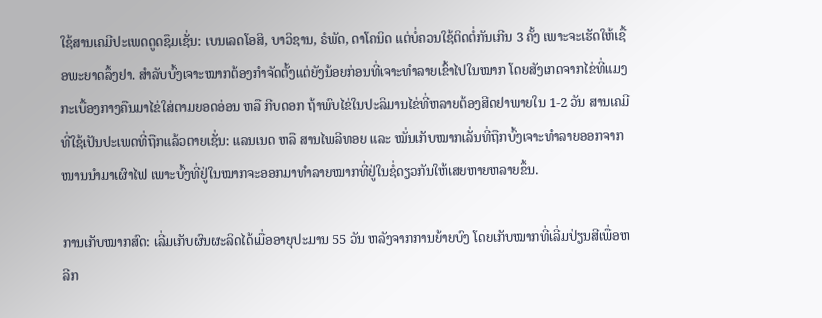ໃຊ້ສານເຄມີປະເພດດູດຊຶມເຊັ່ນ: ເບນເລດໂອສິ, ບາວິຊານ, ຣໍພັດ, ດາໂຄນິດ ແຕ່ບໍ່ຄວນໃຊ້ຕິດຕໍ່ກັນເກີນ 3 ຄັ້ງ ເພາະຈະເຮັດໃຫ້ເຊື້ອພະຍາດລຶ້ງຢາ. ສຳລັບບົ້ງເຈາະໝາກຕ້ອງກຳຈັດຕັ້ງແຕ່ຍັງນ້ອຍກ່ອນທີ່ເຈາະທຳລາຍເຂົ້າໄປໃນໝາກ ໂດຍສັງເກດຈາກໄຂ່ທີ່ແມງກະເບື້ອງກາງຄືນມາໄຂ່ໃສ່ຕາມຍອດອ່ອນ ຫລື ກີບດອກ ຖ້າພົບໄຂ່ໃນປະລິມານໄຂ່ທີ່ຫລາຍຕ້ອງສີດຢາພາຍໃນ 1-2 ວັນ ສານເຄມີທີ່ໃຊ້ເປັນປະເພດທີ່ຖືກແລ້ວຕາຍເຊັ່ນ: ແລນເນດ ຫລື ສານໄພລີທອຍ ແລະ ໝັ່ນເກັບໝາກເລັ່ນທີ່ຖືກບົ້ງເຈາະທຳລາຍອອກຈາກໜານນຳມາເຜົາໄຟ ເພາະບົ້ງທີ່ຢູ່ໃນໝາກຈະອອກມາທຳລາຍໝາກທີ່ຢູ່ໃນຊໍ່ດຽວກັນໃຫ້ເສຍຫາຍຫລາຍຂຶ້ນ.

ການເກັບໝາກສົດ: ເລີ່ມເກັບຜົນຜະລິດໄດ້ເມື່ອອາຍຸປະມານ 55 ວັນ ຫລັງຈາກການຍ້າຍບົງ ໂດຍເກັບໝາກທີ່ເລີ່ມປ່ຽນສີເພື່ອຫລີກ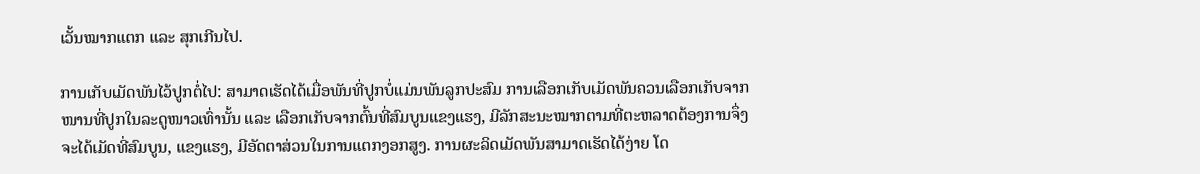ເວັ້ນໝາກແຕກ ແລະ ສຸກເກີນໄປ.

ການເກັບເມັດພັນໄວ້ປູກຕໍ່ໄປ: ສາມາດເຮັດໄດ້ເມື່ອພັນທີ່ປູກບໍ່ແມ່ນພັນລູກປະສົມ ການເລືອກເກັບເມັດພັນຄວນເລືອກເກັບຈາກໜານທີ່ປູກໃນລະດູໜາວເທົ່ານັ້ນ ແລະ ເລືອກເກັບຈາກຕົ້ນທີ່ສົມບູນແຂງແຮງ, ມີລັກສະນະໝາກຕາມທີ່ຕະຫລາດຕ້ອງການຈຶ່ງຈະໄດ້ເມັດທີ່ສົມບູນ, ແຂງແຮງ, ມີອັດຕາສ່ວນໃນການແຕກງອກສູງ. ການຜະລິດເມັດພັນສາມາດເຮັດໄດ້ງ່າຍ ໂດ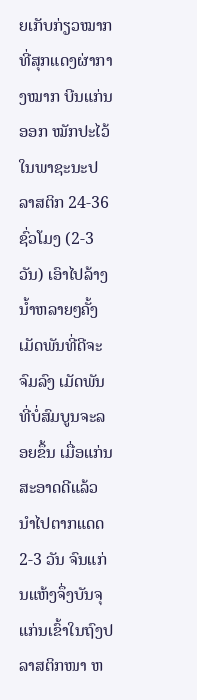ຍເກັບກ່ຽວໝາກທີ່ສຸກແດງຜ່າກາງໝາກ ບີນແກ່ນອອກ ໝັກປະໄວ້ໃນພາຊະນະປລາສຕິກ 24-36 ຊົ່ວໂມງ (2-3 ວັນ) ເອົາໄປລ້າງນ້ຳຫລາຍໆຄັ້ງ ເມັດພັນທີ່ດີຈະຈົມລົງ ເມັດພັນທີ່ບໍ່ສົມບູນຈະລອຍຂຶ້ນ ເມື່ອແກ່ນສະອາດດີແລ້ວນຳໄປຕາກແດດ 2-3 ວັນ ຈົນແກ່ນແຫ້ງຈຶ່ງບັນຈຸແກ່ນເຂົ້າໃນຖົງປລາສຕິກໜາ ຫ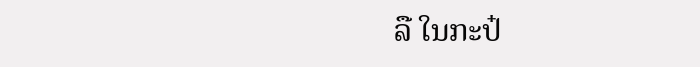ລື ໃນກະປ໋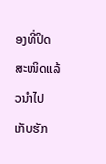ອງທີ່ປິດສະໜິດແລ້ວນຳໄປເກັບຮັກ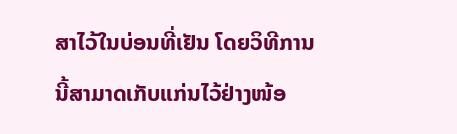ສາໄວ້ໃນບ່ອນທີ່ເຢັນ ໂດຍວິທີການນີ້ສາມາດເກັບແກ່ນໄວ້ຢ່າງໜ້ອ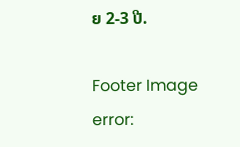ຍ 2-3 ປີ.

Footer Image
error: